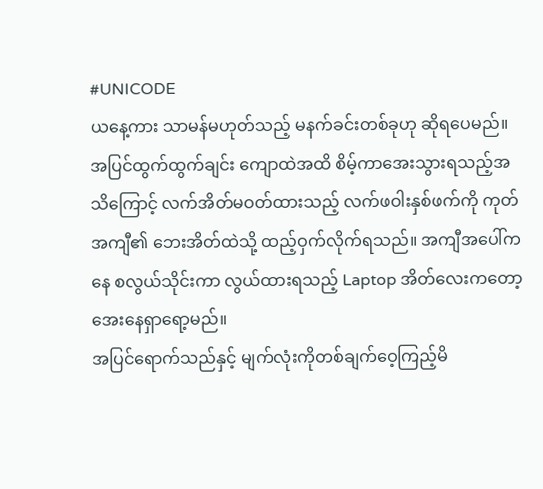#UNICODE
ယနေ့ကား သာမန်မဟုတ်သည့် မနက်ခင်းတစ်ခုဟု ဆိုရပေမည်။
အပြင်ထွက်ထွက်ချင်း ကျောထဲအထိ စိမ့်ကာအေးသွားရသည့်အသိကြောင့် လက်အိတ်မဝတ်ထားသည့် လက်ဖဝါးနှစ်ဖက်ကို ကုတ်အကျီ၏ ဘေးအိတ်ထဲသို့ ထည့်ဝှက်လိုက်ရသည်။ အကျီအပေါ်ကနေ စလွယ်သိုင်းကာ လွယ်ထားရသည့် Laptop အိတ်လေးကတော့ အေးနေရှာရော့မည်။
အပြင်ရောက်သည်နှင့် မျက်လုံးကိုတစ်ချက်ဝေ့ကြည့်မိ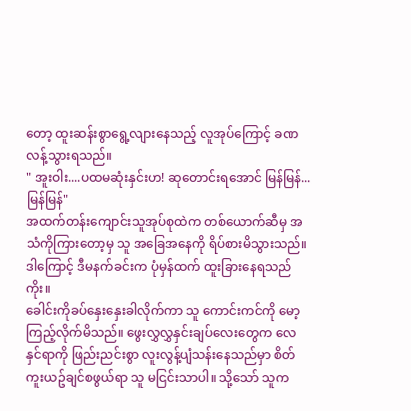တော့ ထူးဆန်းစွာရွေ့လျားနေသည့် လူအုပ်ကြောင့် ခဏလန့်သွားရသည်။
" အူးဝါး....ပထမဆုံးနှင်းဟ! ဆုတောင်းရအောင် မြန်မြန်...မြန်မြန်"
အထက်တန်းကျောင်းသူအုပ်စုထဲက တစ်ယောက်ဆီမှ အသံကိုကြားတော့မှ သူ အခြေအနေကို ရိပ်စားမိသွားသည်။
ဒါကြောင့် ဒီမနက်ခင်းက ပုံမှန်ထက် ထူးခြားနေရသည်ကိုး။
ခေါင်းကိုခပ်နှေးနှေးခါလိုက်ကာ သူ ကောင်းကင်ကို မော့ကြည့်လိုက်မိသည်။ ဖွေးလွှလွှနှင်းချပ်လေးတွေက လေနှင်ရာကို ဖြည်းညင်းစွာ လူးလွန့်ပျံသန်းနေသည်မှာ စိတ်ကူးယဥ်ချင်စဖွယ်ရာ သူ မငြင်းသာပါ။ သို့သော် သူက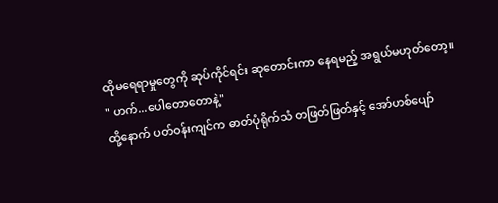ထိုမရေရာမှုတွေကို ဆုပ်ကိုင်ရင်း ဆုတောင်းကာ နေရမည့် အရွယ်မဟုတ်တော့။
" ဟက်...ပေါတောတောနဲ့"
ထို့နောက် ပတ်ဝန်းကျင်က ဓာတ်ပုံရိုက်သံ တဖြတ်ဖြတ်နှင့် အော်ဟစ်ပျော်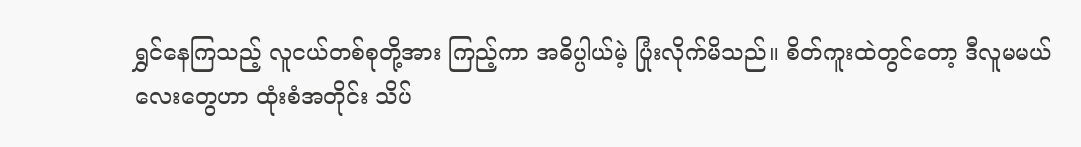ရွှင်နေကြသည့် လူငယ်တစ်စုတို့အား ကြည့်ကာ အဓိပ္ပါယ်မဲ့ ပြုံးလိုက်မိသည်။ စိတ်ကူးထဲတွင်တော့ ဒီလူမမယ်လေးတွေဟာ ထုံးစံအတိုင်း သိပ်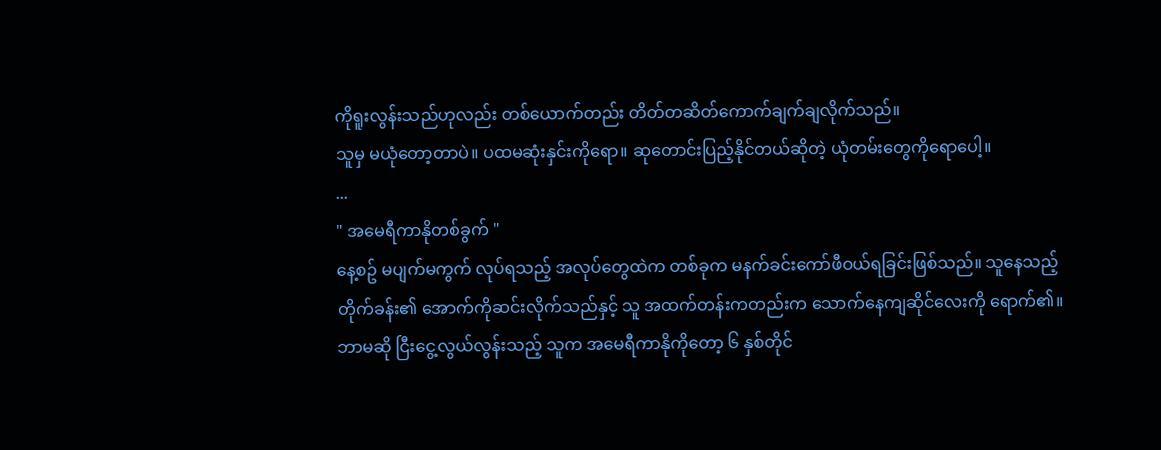ကိုရူးလွန်းသည်ဟုလည်း တစ်ယောက်တည်း တိတ်တဆိတ်ကောက်ချက်ချလိုက်သည်။
သူမှ မယုံတော့တာပဲ။ ပထမဆုံးနှင်းကိုရော။ ဆုတောင်းပြည့်နိုင်တယ်ဆိုတဲ့ ယုံတမ်းတွေကိုရောပေါ့။
...
" အမေရီကာနိုတစ်ခွက် "
နေ့စဥ် မပျက်မကွက် လုပ်ရသည့် အလုပ်တွေထဲက တစ်ခုက မနက်ခင်းကော်ဖီဝယ်ရခြင်းဖြစ်သည်။ သူနေသည့် တိုက်ခန်း၏ အောက်ကိုဆင်းလိုက်သည်နှင့် သူ အထက်တန်းကတည်းက သောက်နေကျဆိုင်လေးကို ရောက်၏။ ဘာမဆို ငြီးငွေ့လွယ်လွန်းသည့် သူက အမေရီကာနိုကိုတော့ ၆ နှစ်တိုင်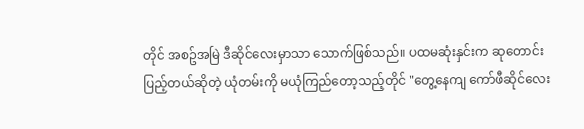တိုင် အစဥ်အမြဲ ဒီဆိုင်လေးမှာသာ သောက်ဖြစ်သည်။ ပထမဆုံးနှင်းက ဆုတောင်းပြည့်တယ်ဆိုတဲ့ ယုံတမ်းကို မယုံကြည်တော့သည့်တိုင် "တွေ့နေကျ ကော်ဖီဆိုင်လေး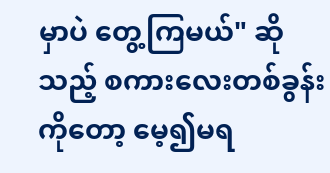မှာပဲ တွေ့ကြမယ်" ဆိုသည့် စကားလေးတစ်ခွန်းကိုတော့ မေ့၍မရ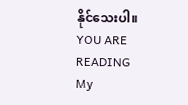နိုင်သေးပါ။
YOU ARE READING
My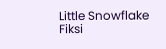Little Snowflake
Fiksi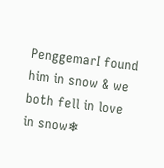PenggemarI found him in snow & we both fell in love in snow❄